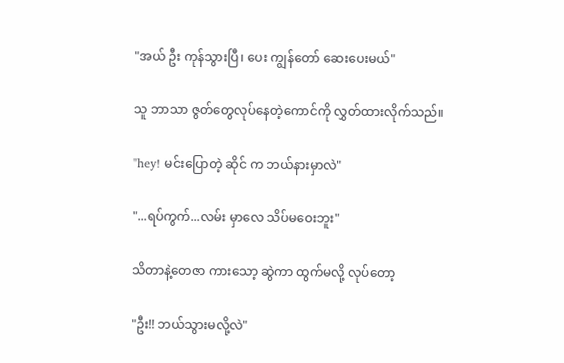"အယ် ဦး ကုန်သွားပြီ၊ ပေး ကျွန်တော် ဆေးပေးမယ်"

သူ ဘာသာ ဇွတ်တွေလုပ်နေတဲ့ကောင်ကို လွှတ်ထားလိုက်သည်။

"hey! မင်းပြောတဲ့ ဆိုင် က ဘယ်နားမှာလဲ"

"...ရပ်ကွက်...လမ်း မှာလေ သိပ်မဝေးဘူး"

သိတာနဲ့တေဇာ ကားသော့ ဆွဲကာ ထွက်မလို့ လုပ်တော့

"ဦး!! ဘယ်သွားမလို့လဲ"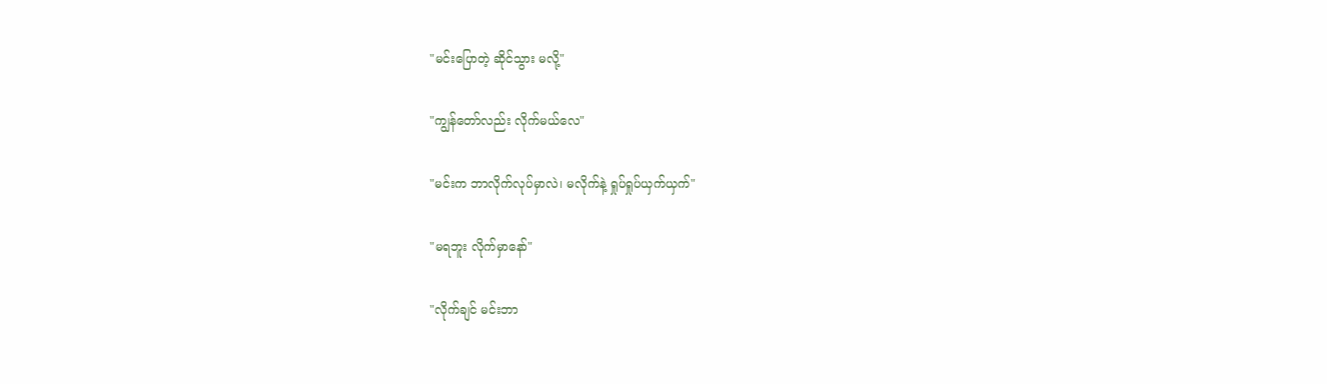"မင်းပြောတဲ့ ဆိုင်သွား မလို့"

"ကျွန်တော်လည်း လိုက်မယ်လေ"

"မင်းက ဘာလိုက်လုပ်မှာလဲ၊ မလိုက်နဲ့ ရှုပ်ရှုပ်ယှက်ယှက်"

"မရဘူး လိုက်မှာနော်"

"လိုက်ချင် မင်းဘာ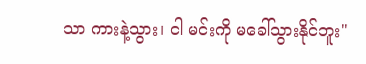သာ ကားနဲ့သွား၊ ငါ မင်းကို မခေါ်သွားနိုင်ဘူး"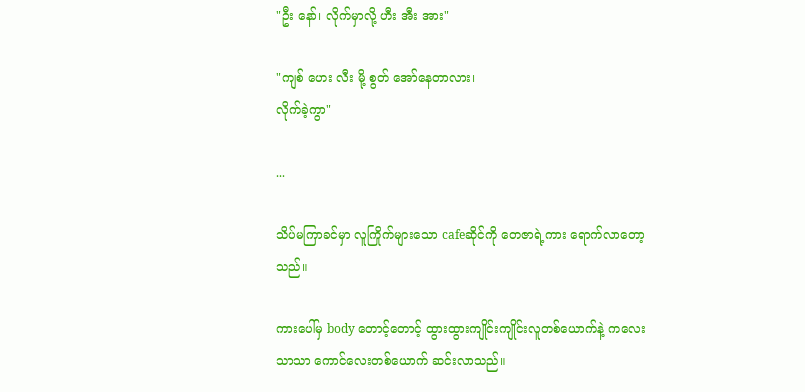"ဦး နော်၊ လိုက်မှာလို့ ဟီး အီး အား"

"ကျစ် ဟေး လီး မို့ စွတ် အော်နေတာလား၊
လိုက်ခဲ့ကွာ"

...

သိပ်မကြာခင်မှာ လူကြိုက်များသော cafeဆိုင်ကို တေဇာရဲ့ကား ရောက်လာတော့သည်။

ကားပေါ်မှ body တောင့်တောင့် ထွားထွားကျိုင်းကျိုင်းလူတစ်ယောက်နဲ့ ကလေးသာသာ ကောင်လေးတစ်ယောက် ဆင်းလာသည်။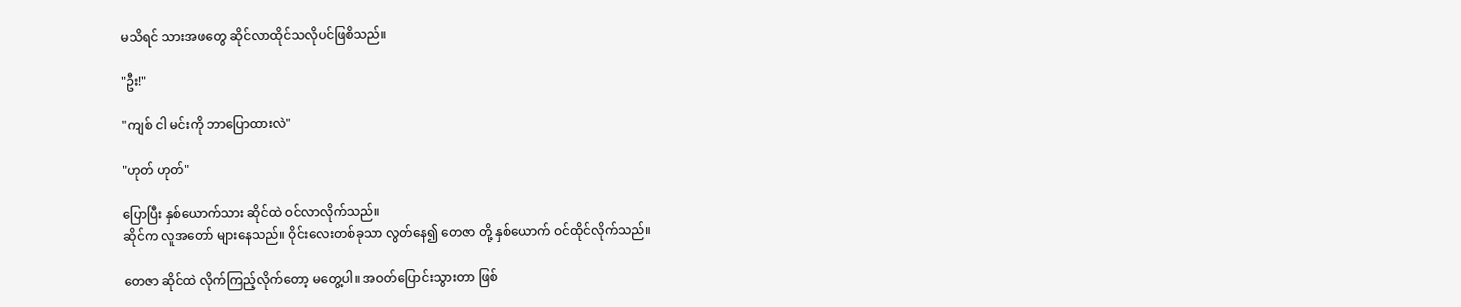မသိရင် သားအဖတွေ ဆိုင်လာထိုင်သလိုပင်ဖြစိသည်။

"ဦး!"

"ကျစ် ငါ မင်းကို ဘာပြောထားလဲ"

"ဟုတ် ဟုတ်"

ပြောပြီး နှစ်ယောက်သား ဆိုင်ထဲ ဝင်လာလိုက်သည်။
ဆိုင်က လူအတော် များနေသည်။ ဝိုင်းလေးတစ်ခုသာ လွတ်နေ၍ တေဇာ တို့ နှစ်ယောက် ဝင်ထိုင်လိုက်သည်။

တေဇာ ဆိုင်ထဲ လိုက်ကြည့်လိုက်တော့ မတွေ့ပါ။ အဝတ်ပြောင်းသွားတာ ဖြစ်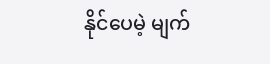နိုင်ပေမဲ့ မျက်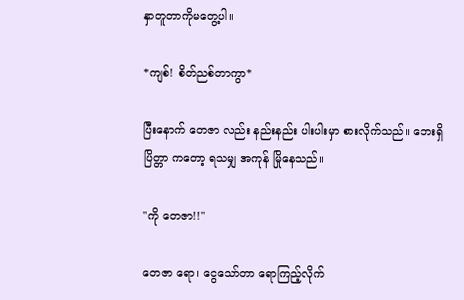နှာတူတာကိုမတွေ့ပါ။

*ကျစ်! စိတ်ညစ်တာကွာ*

ပြီးနောက် တေဇာ လည်း နည်းနည်း ပါးပါးမှာ စားလိုက်သည်။ ဘေးရှိ ပြိတ္တာ ကတော့ ရသမျှ အကုန် မြိုနေသည်။

"ကို တေဇာ!!"

တေဇာ ရော၊ ငွေသော်တာ ရောကြည့်လိုက်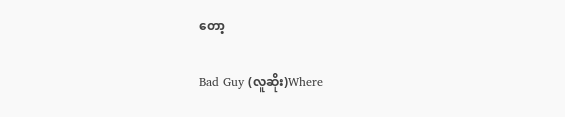တော့

Bad Guy (လူဆိုး)Where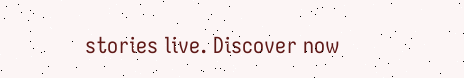stories live. Discover now